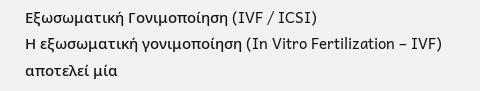Εξωσωματική Γονιμοποίηση (IVF / ICSI)
Η εξωσωματική γονιμοποίηση (In Vitro Fertilization – IVF) αποτελεί μία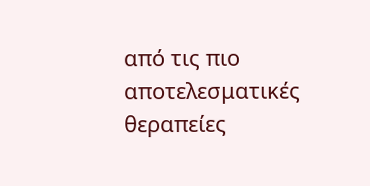από τις πιο αποτελεσματικές θεραπείες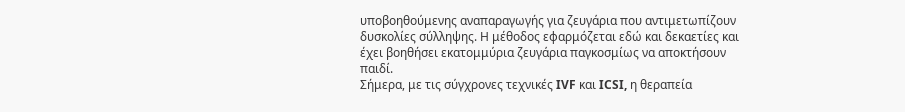υποβοηθούμενης αναπαραγωγής για ζευγάρια που αντιμετωπίζουν δυσκολίες σύλληψης. Η μέθοδος εφαρμόζεται εδώ και δεκαετίες και έχει βοηθήσει εκατομμύρια ζευγάρια παγκοσμίως να αποκτήσουν παιδί.
Σήμερα, με τις σύγχρονες τεχνικές IVF και ICSI, η θεραπεία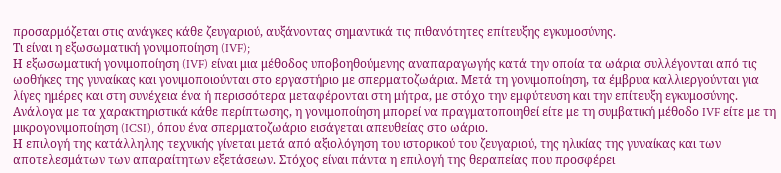προσαρμόζεται στις ανάγκες κάθε ζευγαριού, αυξάνοντας σημαντικά τις πιθανότητες επίτευξης εγκυμοσύνης.
Τι είναι η εξωσωματική γονιμοποίηση (IVF);
Η εξωσωματική γονιμοποίηση (IVF) είναι μια μέθοδος υποβοηθούμενης αναπαραγωγής κατά την οποία τα ωάρια συλλέγονται από τις ωοθήκες της γυναίκας και γονιμοποιούνται στο εργαστήριο με σπερματοζωάρια. Μετά τη γονιμοποίηση, τα έμβρυα καλλιεργούνται για λίγες ημέρες και στη συνέχεια ένα ή περισσότερα μεταφέρονται στη μήτρα, με στόχο την εμφύτευση και την επίτευξη εγκυμοσύνης.
Ανάλογα με τα χαρακτηριστικά κάθε περίπτωσης, η γονιμοποίηση μπορεί να πραγματοποιηθεί είτε με τη συμβατική μέθοδο IVF είτε με τη μικρογονιμοποίηση (ICSI), όπου ένα σπερματοζωάριο εισάγεται απευθείας στο ωάριο.
Η επιλογή της κατάλληλης τεχνικής γίνεται μετά από αξιολόγηση του ιστορικού του ζευγαριού, της ηλικίας της γυναίκας και των αποτελεσμάτων των απαραίτητων εξετάσεων. Στόχος είναι πάντα η επιλογή της θεραπείας που προσφέρει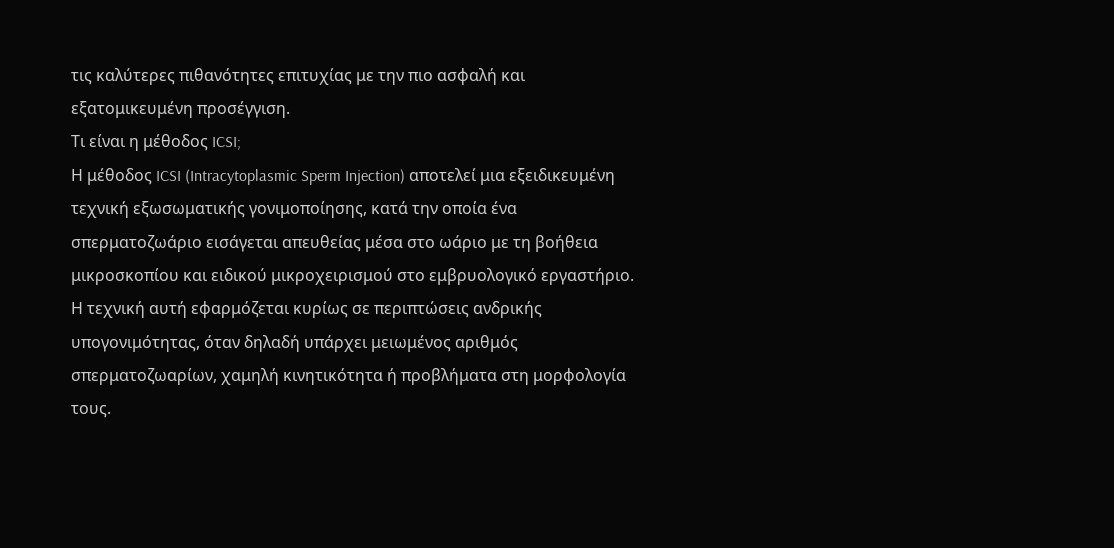τις καλύτερες πιθανότητες επιτυχίας με την πιο ασφαλή και εξατομικευμένη προσέγγιση.
Τι είναι η μέθοδος ICSI;
Η μέθοδος ICSI (Intracytoplasmic Sperm Injection) αποτελεί μια εξειδικευμένη τεχνική εξωσωματικής γονιμοποίησης, κατά την οποία ένα σπερματοζωάριο εισάγεται απευθείας μέσα στο ωάριο με τη βοήθεια μικροσκοπίου και ειδικού μικροχειρισμού στο εμβρυολογικό εργαστήριο.
Η τεχνική αυτή εφαρμόζεται κυρίως σε περιπτώσεις ανδρικής υπογονιμότητας, όταν δηλαδή υπάρχει μειωμένος αριθμός σπερματοζωαρίων, χαμηλή κινητικότητα ή προβλήματα στη μορφολογία τους.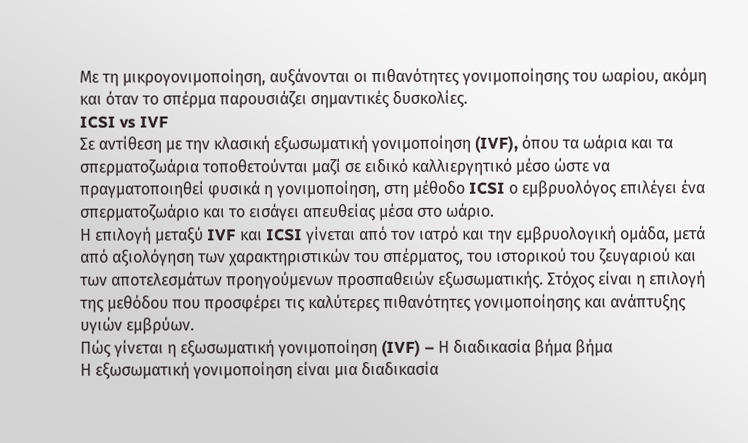Με τη μικρογονιμοποίηση, αυξάνονται οι πιθανότητες γονιμοποίησης του ωαρίου, ακόμη και όταν το σπέρμα παρουσιάζει σημαντικές δυσκολίες.
ICSI vs IVF
Σε αντίθεση με την κλασική εξωσωματική γονιμοποίηση (IVF), όπου τα ωάρια και τα σπερματοζωάρια τοποθετούνται μαζί σε ειδικό καλλιεργητικό μέσο ώστε να πραγματοποιηθεί φυσικά η γονιμοποίηση, στη μέθοδο ICSI ο εμβρυολόγος επιλέγει ένα σπερματοζωάριο και το εισάγει απευθείας μέσα στο ωάριο.
Η επιλογή μεταξύ IVF και ICSI γίνεται από τον ιατρό και την εμβρυολογική ομάδα, μετά από αξιολόγηση των χαρακτηριστικών του σπέρματος, του ιστορικού του ζευγαριού και των αποτελεσμάτων προηγούμενων προσπαθειών εξωσωματικής. Στόχος είναι η επιλογή της μεθόδου που προσφέρει τις καλύτερες πιθανότητες γονιμοποίησης και ανάπτυξης υγιών εμβρύων.
Πώς γίνεται η εξωσωματική γονιμοποίηση (IVF) – Η διαδικασία βήμα βήμα
Η εξωσωματική γονιμοποίηση είναι μια διαδικασία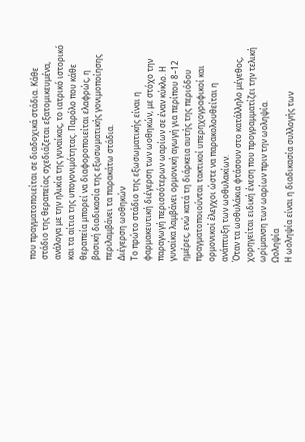που πραγματοποιείται σε διαδοχικά στάδια. Κάθε στάδιο της θεραπείας σχεδιάζεται εξατομικευμένα, ανάλογα με την ηλικία της γυναίκας, το ιατρικό ιστορικό και τα αίτια της υπογονιμότητας. Παρόλο που κάθε θεραπεία μπορεί να διαφοροποιείται ελαφρώς, η βασική διαδικασία της εξωσωματικής γονιμοποίησης περιλαμβάνει τα παρακάτω στάδια.
Διέγερση ωοθηκών
Το πρώτο στάδιο της εξωσωματικής είναι η φαρμακευτική διέγερση των ωοθηκών, με στόχο την παραγωγή περισσότερων ωαρίων σε έναν κύκλο. Η γυναίκα λαμβάνει ορμονική αγωγή για περίπου 8–12 ημέρες, ενώ κατά τη διάρκεια αυτής της περιόδου πραγματοποιούνται τακτικοί υπερηχογραφικοί και ορμονικοί έλεγχοι ώστε να παρακολουθείται η ανάπτυξη των ωοθυλακίων.
Όταν τα ωοθυλάκια φτάσουν στο κατάλληλο μέγεθος, χορηγείται ειδική ένεση που προγραμματίζει την τελική ωρίμανση των ωαρίων πριν την ωοληψία.
Ωοληψία
Η ωοληψία είναι η διαδικασία συλλογής των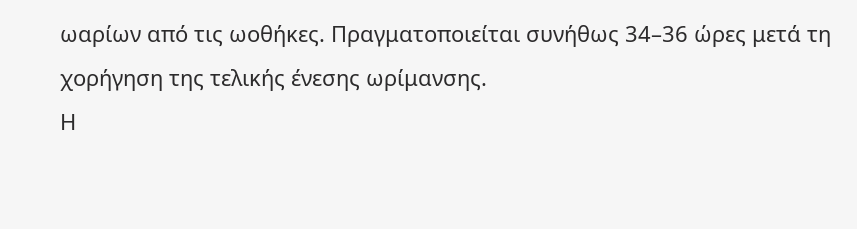ωαρίων από τις ωοθήκες. Πραγματοποιείται συνήθως 34–36 ώρες μετά τη χορήγηση της τελικής ένεσης ωρίμανσης.
Η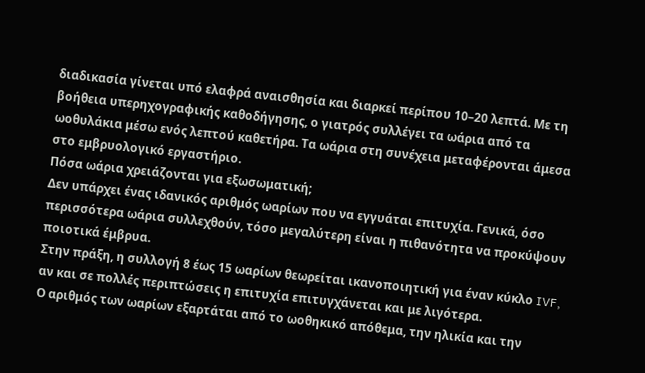διαδικασία γίνεται υπό ελαφρά αναισθησία και διαρκεί περίπου 10–20 λεπτά. Με τη βοήθεια υπερηχογραφικής καθοδήγησης, ο γιατρός συλλέγει τα ωάρια από τα ωοθυλάκια μέσω ενός λεπτού καθετήρα. Τα ωάρια στη συνέχεια μεταφέρονται άμεσα στο εμβρυολογικό εργαστήριο.
Πόσα ωάρια χρειάζονται για εξωσωματική;
Δεν υπάρχει ένας ιδανικός αριθμός ωαρίων που να εγγυάται επιτυχία. Γενικά, όσο περισσότερα ωάρια συλλεχθούν, τόσο μεγαλύτερη είναι η πιθανότητα να προκύψουν ποιοτικά έμβρυα.
Στην πράξη, η συλλογή 8 έως 15 ωαρίων θεωρείται ικανοποιητική για έναν κύκλο IVF, αν και σε πολλές περιπτώσεις η επιτυχία επιτυγχάνεται και με λιγότερα.
Ο αριθμός των ωαρίων εξαρτάται από το ωοθηκικό απόθεμα, την ηλικία και την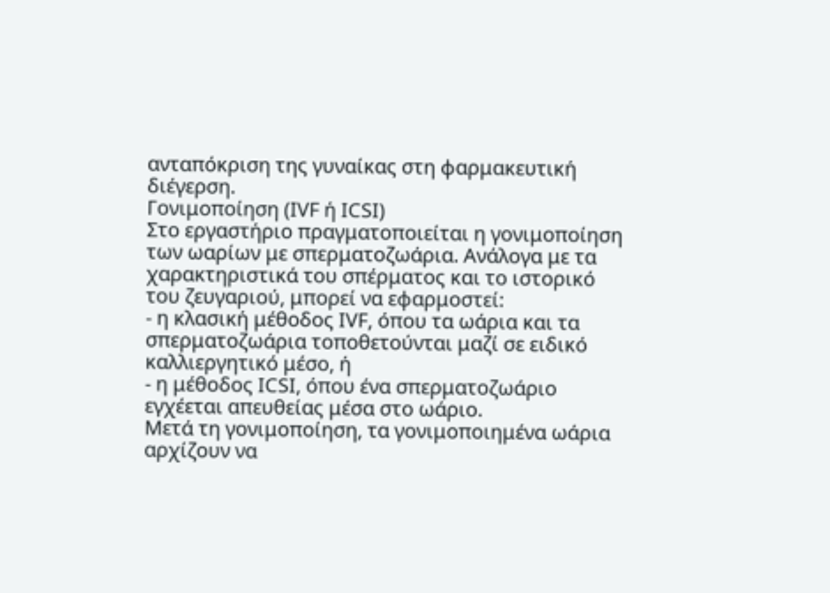ανταπόκριση της γυναίκας στη φαρμακευτική διέγερση.
Γονιμοποίηση (IVF ή ICSI)
Στο εργαστήριο πραγματοποιείται η γονιμοποίηση των ωαρίων με σπερματοζωάρια. Ανάλογα με τα χαρακτηριστικά του σπέρματος και το ιστορικό του ζευγαριού, μπορεί να εφαρμοστεί:
- η κλασική μέθοδος IVF, όπου τα ωάρια και τα σπερματοζωάρια τοποθετούνται μαζί σε ειδικό καλλιεργητικό μέσο, ή
- η μέθοδος ICSI, όπου ένα σπερματοζωάριο εγχέεται απευθείας μέσα στο ωάριο.
Μετά τη γονιμοποίηση, τα γονιμοποιημένα ωάρια αρχίζουν να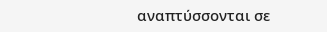αναπτύσσονται σε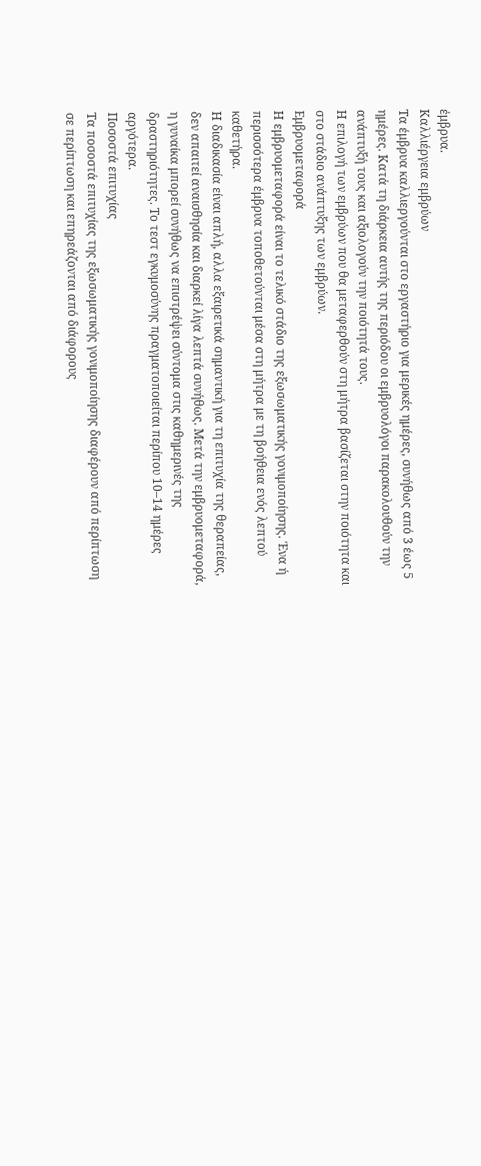έμβρυα.
Καλλιέργεια εμβρύων
Τα έμβρυα καλλιεργούνται στο εργαστήριο για μερικές ημέρες, συνήθως από 3 έως 5 ημέρες. Κατά τη διάρκεια αυτής της περιόδου οι εμβρυολόγοι παρακολουθούν την ανάπτυξή τους και αξιολογούν την ποιότητά τους.
Η επιλογή των εμβρύων που θα μεταφερθούν στη μήτρα βασίζεται στην ποιότητα και στο στάδιο ανάπτυξης των εμβρύων.
Εμβρυομεταφορά
Η εμβρυομεταφορά είναι το τελικό στάδιο της εξωσωματικής γονιμοποίησης. Ένα ή περισσότερα έμβρυα τοποθετούνται μέσα στη μήτρα με τη βοήθεια ενός λεπτού καθετήρα.
Η διαδικασία είναι απλή, αλλα εξαιρετικά σημαντική για τη επιτυχία της θεραπείας, δεν απαιτεί αναισθησία και διαρκεί λίγα λεπτά συνήθως. Μετά την εμβρυομεταφορά, η γυναίκα μπορεί συνήθως να επιστρέψει σύντομα στις καθημερινές της δραστηριότητες. Το τεστ εγκυμοσύνης πραγματοποιείται περίπου 10–14 ημέρες αργότερα.
Ποσοστά επιτυχίας
Τα ποσοστά επιτυχίας της εξωσωματικής γονιμοποίησης διαφέρουν από περίπτωση σε περίπτωση και επηρεάζονται από διάφορους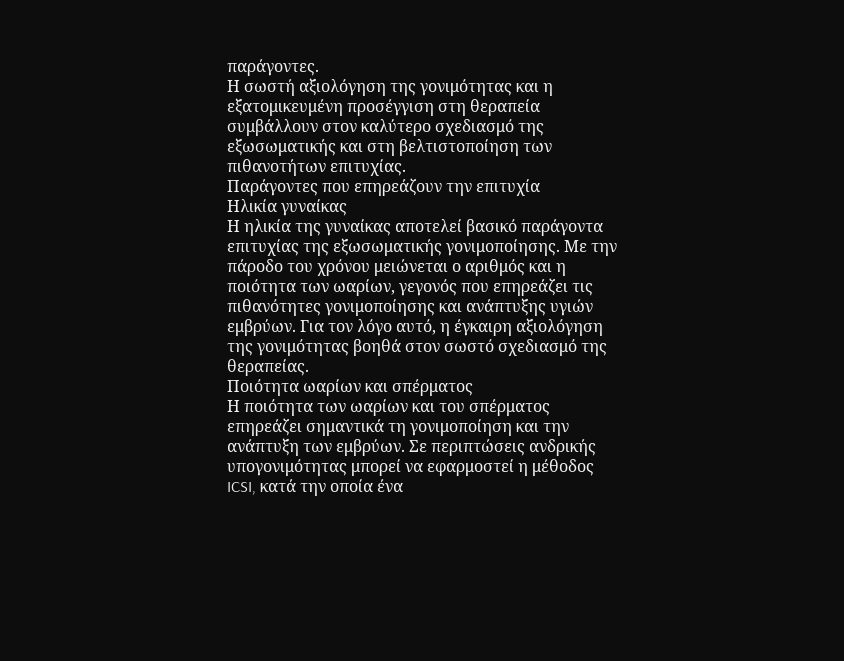παράγοντες.
Η σωστή αξιολόγηση της γονιμότητας και η εξατομικευμένη προσέγγιση στη θεραπεία συμβάλλουν στον καλύτερο σχεδιασμό της εξωσωματικής και στη βελτιστοποίηση των πιθανοτήτων επιτυχίας.
Παράγοντες που επηρεάζουν την επιτυχία
Ηλικία γυναίκας
Η ηλικία της γυναίκας αποτελεί βασικό παράγοντα επιτυχίας της εξωσωματικής γονιμοποίησης. Με την πάροδο του χρόνου μειώνεται ο αριθμός και η ποιότητα των ωαρίων, γεγονός που επηρεάζει τις πιθανότητες γονιμοποίησης και ανάπτυξης υγιών εμβρύων. Για τον λόγο αυτό, η έγκαιρη αξιολόγηση της γονιμότητας βοηθά στον σωστό σχεδιασμό της θεραπείας.
Ποιότητα ωαρίων και σπέρματος
Η ποιότητα των ωαρίων και του σπέρματος επηρεάζει σημαντικά τη γονιμοποίηση και την ανάπτυξη των εμβρύων. Σε περιπτώσεις ανδρικής υπογονιμότητας μπορεί να εφαρμοστεί η μέθοδος ICSI, κατά την οποία ένα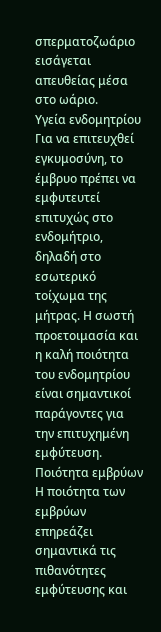σπερματοζωάριο εισάγεται απευθείας μέσα στο ωάριο.
Υγεία ενδομητρίου
Για να επιτευχθεί εγκυμοσύνη, το έμβρυο πρέπει να εμφυτευτεί επιτυχώς στο ενδομήτριο, δηλαδή στο εσωτερικό τοίχωμα της μήτρας. Η σωστή προετοιμασία και η καλή ποιότητα του ενδομητρίου είναι σημαντικοί παράγοντες για την επιτυχημένη εμφύτευση.
Ποιότητα εμβρύων
Η ποιότητα των εμβρύων επηρεάζει σημαντικά τις πιθανότητες εμφύτευσης και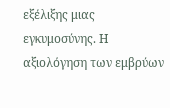εξέλιξης μιας εγκυμοσύνης. Η αξιολόγηση των εμβρύων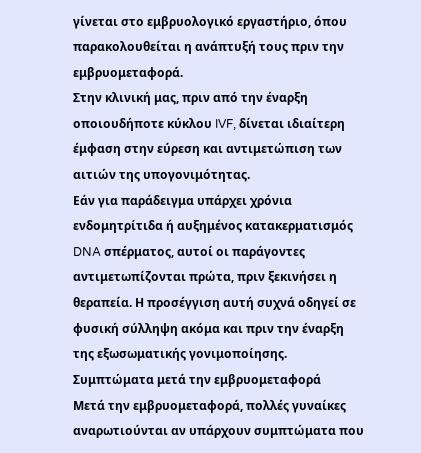γίνεται στο εμβρυολογικό εργαστήριο, όπου παρακολουθείται η ανάπτυξή τους πριν την εμβρυομεταφορά.
Στην κλινική μας, πριν από την έναρξη οποιουδήποτε κύκλου IVF, δίνεται ιδιαίτερη έμφαση στην εύρεση και αντιμετώπιση των αιτιών της υπογονιμότητας.
Εάν για παράδειγμα υπάρχει χρόνια ενδομητρίτιδα ή αυξημένος κατακερματισμός DNA σπέρματος, αυτοί οι παράγοντες αντιμετωπίζονται πρώτα, πριν ξεκινήσει η θεραπεία. Η προσέγγιση αυτή συχνά οδηγεί σε φυσική σύλληψη ακόμα και πριν την έναρξη της εξωσωματικής γονιμοποίησης.
Συμπτώματα μετά την εμβρυομεταφορά
Μετά την εμβρυομεταφορά, πολλές γυναίκες αναρωτιούνται αν υπάρχουν συμπτώματα που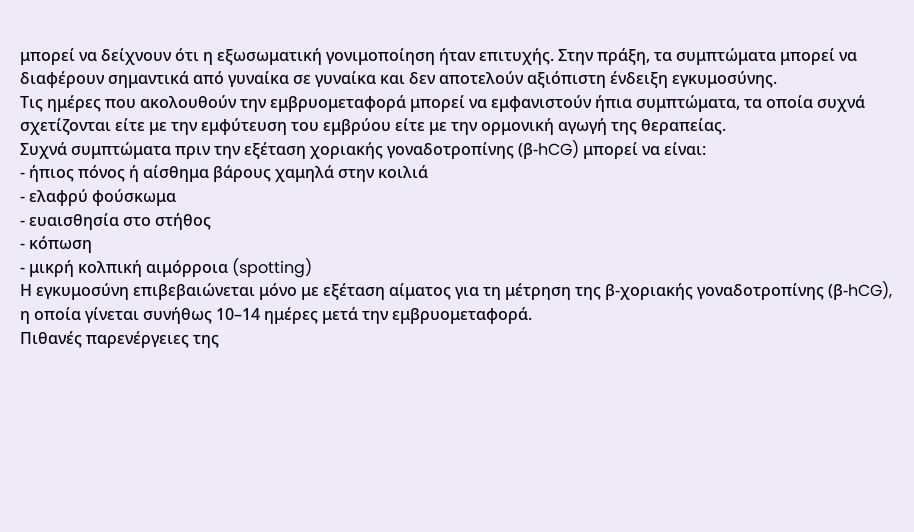μπορεί να δείχνουν ότι η εξωσωματική γονιμοποίηση ήταν επιτυχής. Στην πράξη, τα συμπτώματα μπορεί να διαφέρουν σημαντικά από γυναίκα σε γυναίκα και δεν αποτελούν αξιόπιστη ένδειξη εγκυμοσύνης.
Τις ημέρες που ακολουθούν την εμβρυομεταφορά μπορεί να εμφανιστούν ήπια συμπτώματα, τα οποία συχνά σχετίζονται είτε με την εμφύτευση του εμβρύου είτε με την ορμονική αγωγή της θεραπείας.
Συχνά συμπτώματα πριν την εξέταση χοριακής γοναδοτροπίνης (β-hCG) μπορεί να είναι:
- ήπιος πόνος ή αίσθημα βάρους χαμηλά στην κοιλιά
- ελαφρύ φούσκωμα
- ευαισθησία στο στήθος
- κόπωση
- μικρή κολπική αιμόρροια (spotting)
Η εγκυμοσύνη επιβεβαιώνεται μόνο με εξέταση αίματος για τη μέτρηση της β-χοριακής γοναδοτροπίνης (β-hCG), η οποία γίνεται συνήθως 10–14 ημέρες μετά την εμβρυομεταφορά.
Πιθανές παρενέργειες της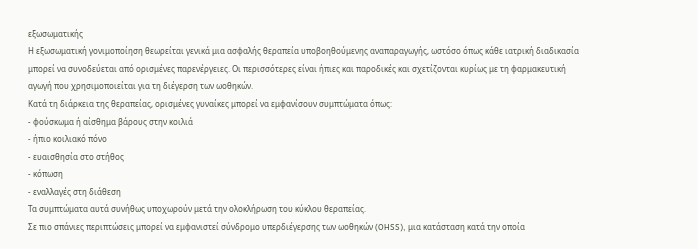εξωσωματικής
Η εξωσωματική γονιμοποίηση θεωρείται γενικά μια ασφαλής θεραπεία υποβοηθούμενης αναπαραγωγής, ωστόσο όπως κάθε ιατρική διαδικασία μπορεί να συνοδεύεται από ορισμένες παρενέργειες. Οι περισσότερες είναι ήπιες και παροδικές και σχετίζονται κυρίως με τη φαρμακευτική αγωγή που χρησιμοποιείται για τη διέγερση των ωοθηκών.
Κατά τη διάρκεια της θεραπείας, ορισμένες γυναίκες μπορεί να εμφανίσουν συμπτώματα όπως:
- φούσκωμα ή αίσθημα βάρους στην κοιλιά
- ήπιο κοιλιακό πόνο
- ευαισθησία στο στήθος
- κόπωση
- εναλλαγές στη διάθεση
Τα συμπτώματα αυτά συνήθως υποχωρούν μετά την ολοκλήρωση του κύκλου θεραπείας.
Σε πιο σπάνιες περιπτώσεις μπορεί να εμφανιστεί σύνδρομο υπερδιέγερσης των ωοθηκών (OHSS), μια κατάσταση κατά την οποία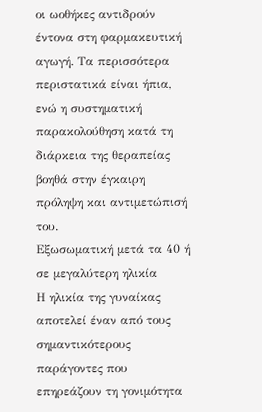οι ωοθήκες αντιδρούν έντονα στη φαρμακευτική αγωγή. Τα περισσότερα περιστατικά είναι ήπια, ενώ η συστηματική παρακολούθηση κατά τη διάρκεια της θεραπείας βοηθά στην έγκαιρη πρόληψη και αντιμετώπισή του.
Εξωσωματική μετά τα 40 ή σε μεγαλύτερη ηλικία
Η ηλικία της γυναίκας αποτελεί έναν από τους σημαντικότερους παράγοντες που επηρεάζουν τη γονιμότητα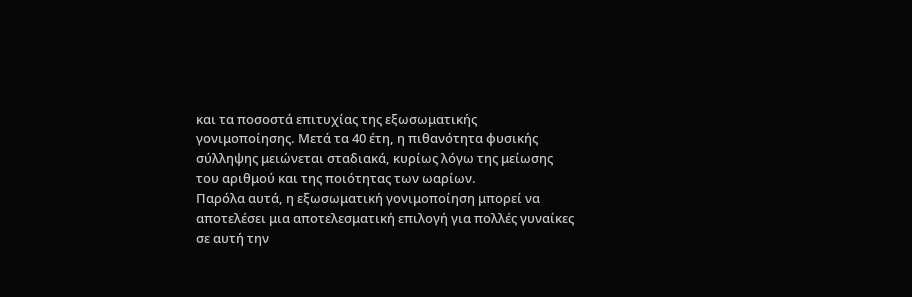και τα ποσοστά επιτυχίας της εξωσωματικής γονιμοποίησης. Μετά τα 40 έτη, η πιθανότητα φυσικής σύλληψης μειώνεται σταδιακά, κυρίως λόγω της μείωσης του αριθμού και της ποιότητας των ωαρίων.
Παρόλα αυτά, η εξωσωματική γονιμοποίηση μπορεί να αποτελέσει μια αποτελεσματική επιλογή για πολλές γυναίκες σε αυτή την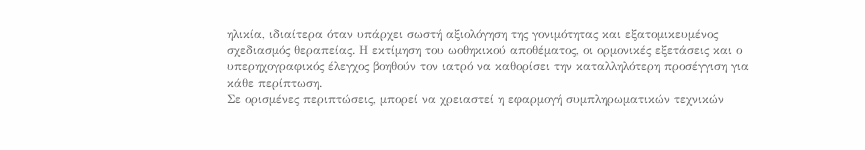ηλικία, ιδιαίτερα όταν υπάρχει σωστή αξιολόγηση της γονιμότητας και εξατομικευμένος σχεδιασμός θεραπείας. Η εκτίμηση του ωοθηκικού αποθέματος, οι ορμονικές εξετάσεις και ο υπερηχογραφικός έλεγχος βοηθούν τον ιατρό να καθορίσει την καταλληλότερη προσέγγιση για κάθε περίπτωση.
Σε ορισμένες περιπτώσεις, μπορεί να χρειαστεί η εφαρμογή συμπληρωματικών τεχνικών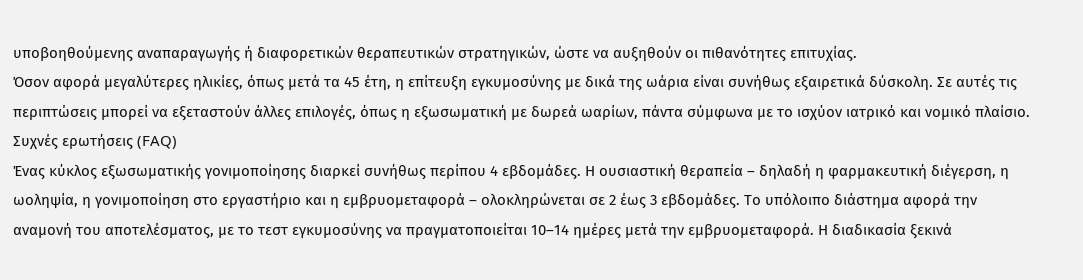υποβοηθούμενης αναπαραγωγής ή διαφορετικών θεραπευτικών στρατηγικών, ώστε να αυξηθούν οι πιθανότητες επιτυχίας.
Όσον αφορά μεγαλύτερες ηλικίες, όπως μετά τα 45 έτη, η επίτευξη εγκυμοσύνης με δικά της ωάρια είναι συνήθως εξαιρετικά δύσκολη. Σε αυτές τις περιπτώσεις μπορεί να εξεταστούν άλλες επιλογές, όπως η εξωσωματική με δωρεά ωαρίων, πάντα σύμφωνα με το ισχύον ιατρικό και νομικό πλαίσιο.
Συχνές ερωτήσεις (FAQ)
Ένας κύκλος εξωσωματικής γονιμοποίησης διαρκεί συνήθως περίπου 4 εβδομάδες. Η ουσιαστική θεραπεία – δηλαδή η φαρμακευτική διέγερση, η ωοληψία, η γονιμοποίηση στο εργαστήριο και η εμβρυομεταφορά – ολοκληρώνεται σε 2 έως 3 εβδομάδες. Το υπόλοιπο διάστημα αφορά την αναμονή του αποτελέσματος, με το τεστ εγκυμοσύνης να πραγματοποιείται 10–14 ημέρες μετά την εμβρυομεταφορά. Η διαδικασία ξεκινά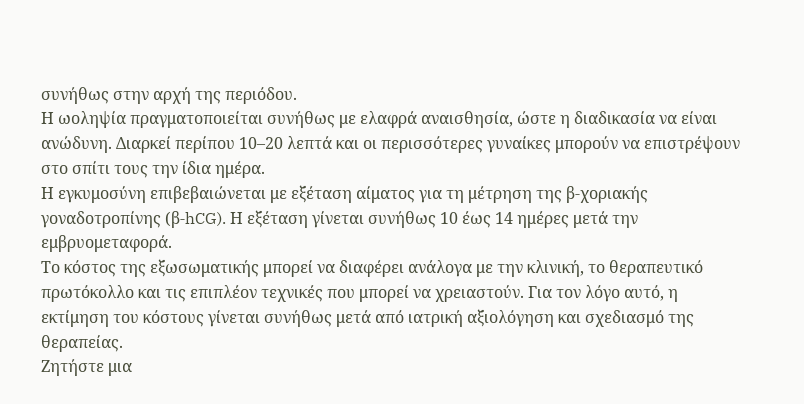συνήθως στην αρχή της περιόδου.
Η ωοληψία πραγματοποιείται συνήθως με ελαφρά αναισθησία, ώστε η διαδικασία να είναι ανώδυνη. Διαρκεί περίπου 10–20 λεπτά και οι περισσότερες γυναίκες μπορούν να επιστρέψουν στο σπίτι τους την ίδια ημέρα.
Η εγκυμοσύνη επιβεβαιώνεται με εξέταση αίματος για τη μέτρηση της β-χοριακής γοναδοτροπίνης (β-hCG). Η εξέταση γίνεται συνήθως 10 έως 14 ημέρες μετά την εμβρυομεταφορά.
Το κόστος της εξωσωματικής μπορεί να διαφέρει ανάλογα με την κλινική, το θεραπευτικό πρωτόκολλο και τις επιπλέον τεχνικές που μπορεί να χρειαστούν. Για τον λόγο αυτό, η εκτίμηση του κόστους γίνεται συνήθως μετά από ιατρική αξιολόγηση και σχεδιασμό της θεραπείας.
Ζητήστε μια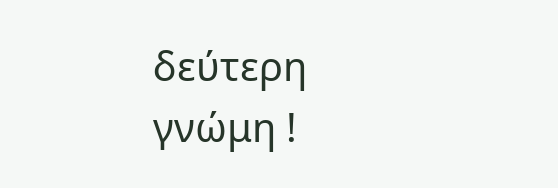δεύτερη γνώμη !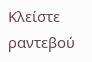Κλείστε ραντεβού